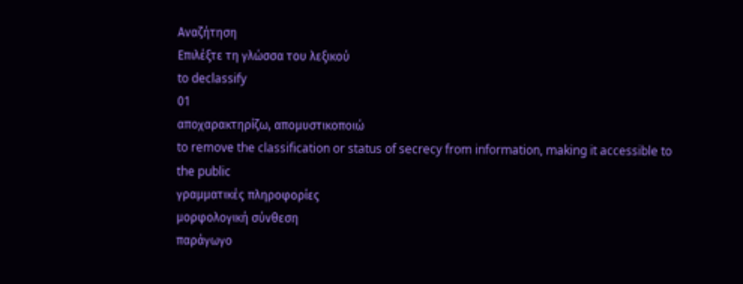Αναζήτηση
Επιλέξτε τη γλώσσα του λεξικού
to declassify
01
αποχαρακτηρίζω, απομυστικοποιώ
to remove the classification or status of secrecy from information, making it accessible to the public
γραμματικές πληροφορίες
μορφολογική σύνθεση
παράγωγο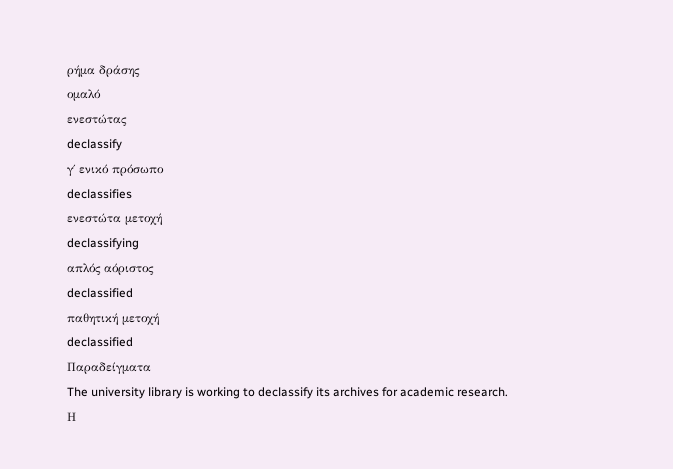ρήμα δράσης
ομαλό
ενεστώτας
declassify
γ΄ ενικό πρόσωπο
declassifies
ενεστώτα μετοχή
declassifying
απλός αόριστος
declassified
παθητική μετοχή
declassified
Παραδείγματα
The university library is working to declassify its archives for academic research.
Η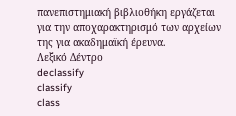πανεπιστημιακή βιβλιοθήκη εργάζεται για την αποχαρακτηρισμό των αρχείων της για ακαδημαϊκή έρευνα.
Λεξικό Δέντρο
declassify
classify
class